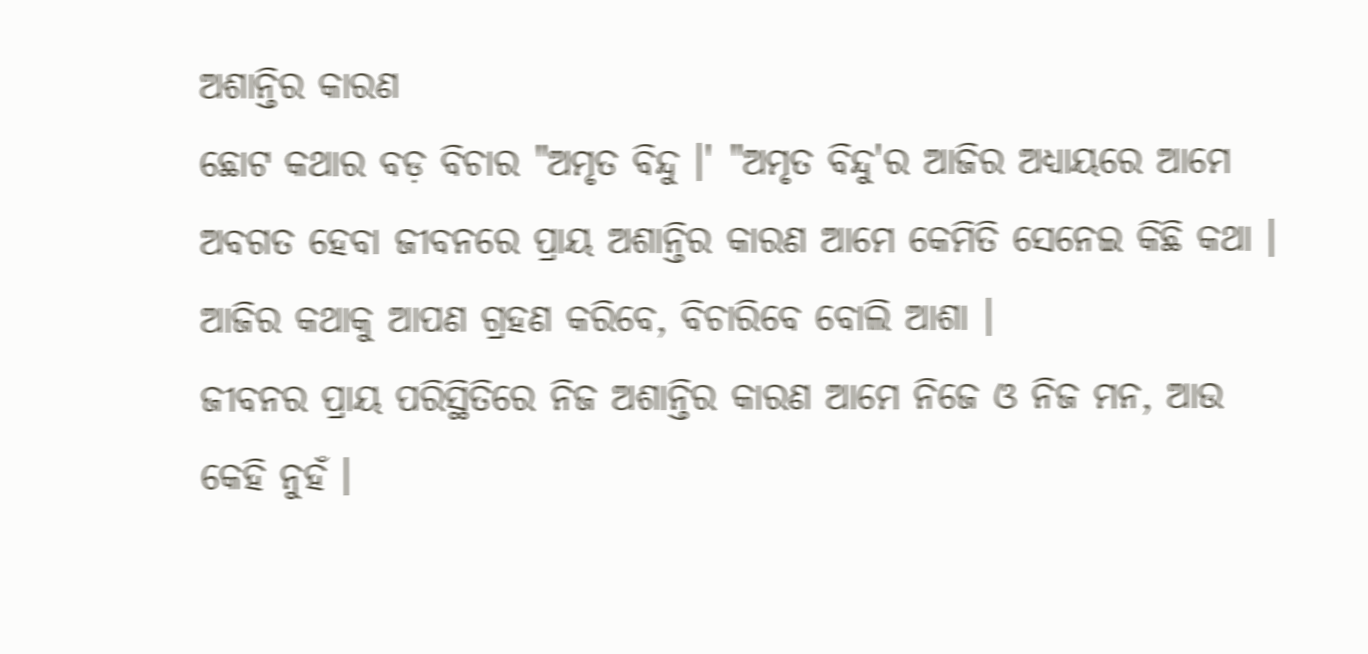ଅଶାନ୍ତିର କାରଣ
ଛୋଟ କଥାର ବଡ଼ ବିଚାର "ଅମୃତ ବିନ୍ଦୁ ।' "ଅମୃତ ବିନ୍ଦୁ'ର ଆଜିର ଅଧ୍ୟାୟରେ ଆମେ ଅବଗତ ହେବା ଜୀବନରେ ପ୍ରାୟ ଅଶାନ୍ତିର କାରଣ ଆମେ କେମିତି ସେନେଇ କିଛି କଥା । ଆଜିର କଥାକୁ ଆପଣ ଗ୍ରହଣ କରିବେ, ବିଚାରିବେ ବୋଲି ଆଶା ।
ଜୀବନର ପ୍ରାୟ ପରିସ୍ଥିତିରେ ନିଜ ଅଶାନ୍ତିର କାରଣ ଆମେ ନିଜେ ଓ ନିଜ ମନ, ଆଉ କେହି ନୁହଁ ।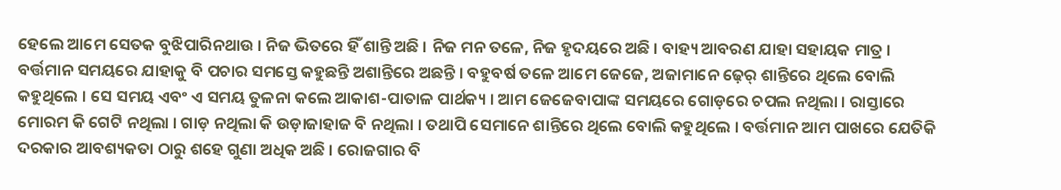ହେଲେ ଆମେ ସେତକ ବୁଝିପାରିନଥାଉ । ନିଜ ଭିତରେ ହିଁ ଶାନ୍ତି ଅଛି । ନିଜ ମନ ତଳେ, ନିଜ ହୃଦୟରେ ଅଛି । ବାହ୍ୟ ଆବରଣ ଯାହା ସହାୟକ ମାତ୍ର । ବର୍ତ୍ତମାନ ସମୟରେ ଯାହାକୁ ବି ପଚାର ସମସ୍ତେ କହୁଛନ୍ତି ଅଶାନ୍ତିରେ ଅଛନ୍ତି । ବହୁବର୍ଷ ତଳେ ଆମେ ଜେଜେ, ଅଜାମାନେ ଢ଼େର୍ ଶାନ୍ତିରେ ଥିଲେ ବୋଲି କହୁଥିଲେ । ସେ ସମୟ ଏବଂ ଏ ସମୟ ତୁଳନା କଲେ ଆକାଶ-ପାତାଳ ପାର୍ଥକ୍ୟ । ଆମ ଜେଜେବାପାଙ୍କ ସମୟରେ ଗୋଡ଼ରେ ଚପଲ ନଥିଲା । ରାସ୍ତାରେ ମୋରମ କି ଗେଟି ନଥିଲା । ଗାଡ଼ ନଥିଲା କି ଉଡ଼ାଜାହାଜ ବି ନଥିଲା । ତଥାପି ସେମାନେ ଶାନ୍ତିରେ ଥିଲେ ବୋଲି କହୁଥିଲେ । ବର୍ତ୍ତମାନ ଆମ ପାଖରେ ଯେତିକି ଦରକାର ଆବଶ୍ୟକତା ଠାରୁ ଶହେ ଗୁଣା ଅଧିକ ଅଛି । ରୋଜଗାର ବି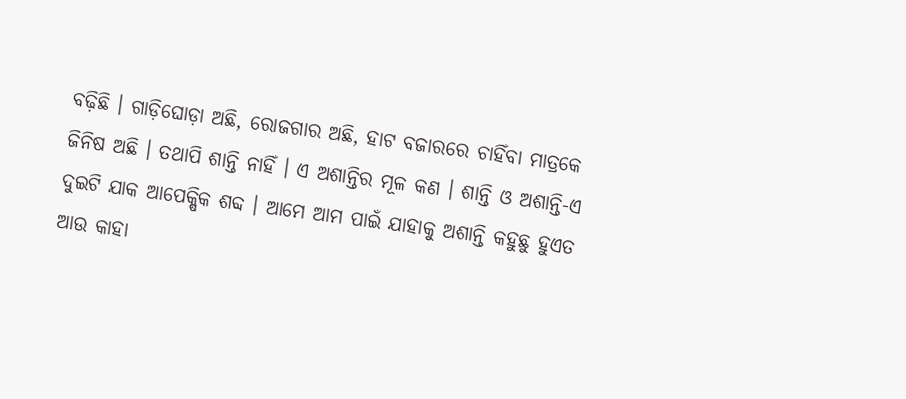ବଢ଼ିଛି । ଗାଡ଼ିଘୋଡ଼ା ଅଛି, ରୋଜଗାର ଅଛି, ହାଟ ବଜାରରେ ଚାହିଁବା ମାତ୍ରକେ ଜିନିଷ ଅଛି । ତଥାପି ଶାନ୍ତି ନାହିଁ । ଏ ଅଶାନ୍ତିର ମୂଳ କଣ । ଶାନ୍ତି ଓ ଅଶାନ୍ତି-ଏ ଦୁଇଟି ଯାକ ଆପେକ୍ଷିକ ଶବ୍ଦ । ଆମେ ଆମ ପାଇଁ ଯାହାକୁ ଅଶାନ୍ତି କହୁଛୁ ହୁଏତ ଆଉ କାହା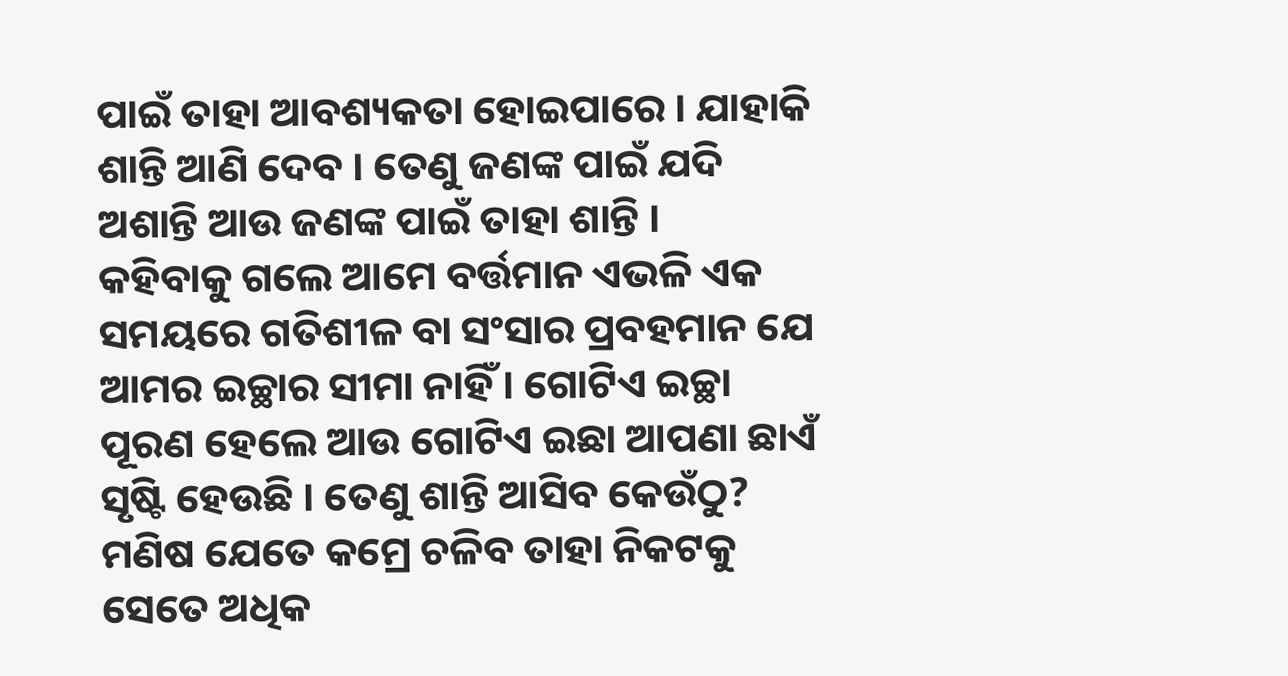ପାଇଁ ତାହା ଆବଶ୍ୟକତା ହୋଇପାରେ । ଯାହାକି ଶାନ୍ତି ଆଣି ଦେବ । ତେଣୁ ଜଣଙ୍କ ପାଇଁ ଯଦି ଅଶାନ୍ତି ଆଉ ଜଣଙ୍କ ପାଇଁ ତାହା ଶାନ୍ତି ।
କହିବାକୁ ଗଲେ ଆମେ ବର୍ତ୍ତମାନ ଏଭଳି ଏକ ସମୟରେ ଗତିଶୀଳ ବା ସଂସାର ପ୍ରବହମାନ ଯେ ଆମର ଇଚ୍ଛାର ସୀମା ନାହିଁ । ଗୋଟିଏ ଇଚ୍ଛା ପୂରଣ ହେଲେ ଆଉ ଗୋଟିଏ ଇଛା ଆପଣା ଛାଏଁ ସୃଷ୍ଟି ହେଉଛି । ତେଣୁ ଶାନ୍ତି ଆସିବ କେଉଁଠୁ? ମଣିଷ ଯେତେ କମ୍ରେ ଚଳିବ ତାହା ନିକଟକୁ ସେତେ ଅଧିକ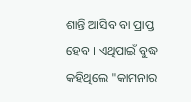ଶାନ୍ତି ଆସିବ ବା ପ୍ରାପ୍ତ ହେବ । ଏଥିପାଇଁ ବୁଦ୍ଧ କହିଥିଲେ "କାମନାର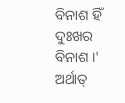ବିନାଶ ହିଁ ଦୁଃଖର ବିନାଶ ।' ଅର୍ଥାତ୍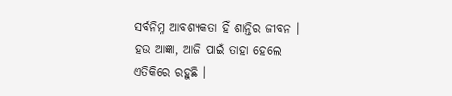ସର୍ବନିମ୍ନ ଆବଶ୍ୟକତା ହିଁ ଶାନ୍ତିର ଜୀବନ । ହଉ ଆଜ୍ଞା, ଆଜି ପାଇଁ ତାହା ହେଲେ ଏତିକିରେ ରହୁଛି ।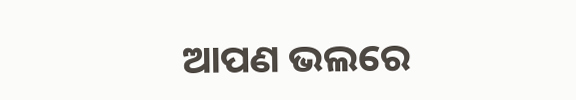ଆପଣ ଭଲରେ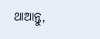ଥାଆନ୍ତୁ,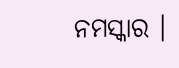ନମସ୍କାର ।